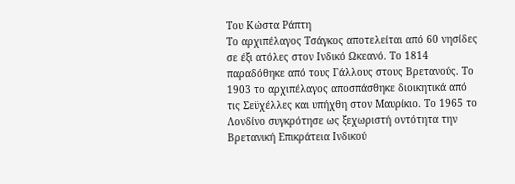Του Κώστα Ράπτη
Το αρχιπέλαγος Τσάγκος αποτελείται από 60 νησίδες σε έξι ατόλες στον Ινδικό Ωκεανό. Το 1814 παραδόθηκε από τους Γάλλους στους Βρετανούς. Το 1903 το αρχιπέλαγος αποσπάσθηκε διοικητικά από τις Σεϋχέλλες και υπήχθη στον Μαυρίκιο. Το 1965 το Λονδίνο συγκρότησε ως ξεχωριστή οντότητα την Βρετανική Επικράτεια Ινδικού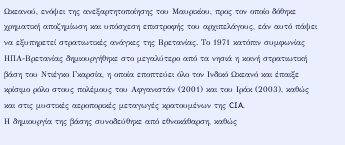Ωκεανού, ενόψει της ανεξαρτητοποίησης του Μαυρικίου, προς τον οποίο δόθηκε χρηματική αποζημίωση και υπόσχεση επιστροφής του αρχιπελάγους, εάν αυτό πάψει να εξυπηρετεί στρατιωτικές ανάγκες της Βρετανίας. Το 1971 κατόπιν συμφωνίας ΗΠΑ-Βρετανίας δημιουργήθηκε στο μεγαλύτερο από τα νησιά η κοινή στρατιωτική βάση του Ντιέγκο Γκαρσία, η οποία εποπτεύει όλο τον Ινδικό Ωκεανό και έπαιξε κρίσιμο ρόλο στους πολέμους του Αφγανιστάν (2001) και του Ιράκ (2003), καθώς και στις μυστικές αεροπορικές μεταγωγές κρατουμένων της CIA.
Η δημιουργία της βάσης συνοδεύθηκε από εθνοκάθαρση, καθώς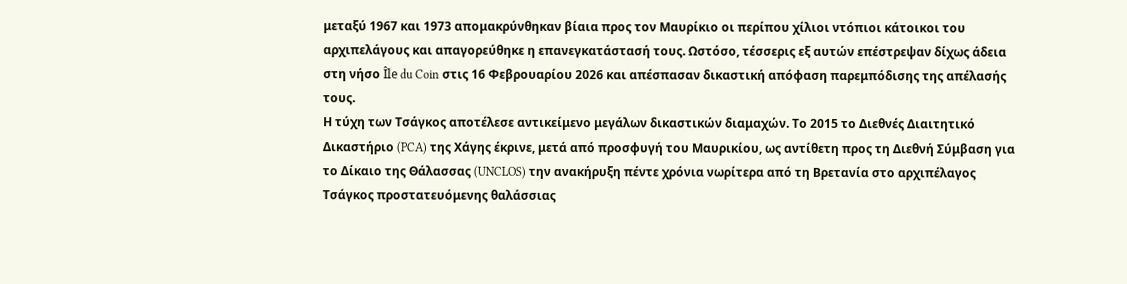μεταξύ 1967 και 1973 απομακρύνθηκαν βίαια προς τον Μαυρίκιο οι περίπου χίλιοι ντόπιοι κάτοικοι του αρχιπελάγους και απαγορεύθηκε η επανεγκατάστασή τους. Ωστόσο, τέσσερις εξ αυτών επέστρεψαν δίχως άδεια στη νήσο Île du Coin στις 16 Φεβρουαρίου 2026 και απέσπασαν δικαστική απόφαση παρεμπόδισης της απέλασής τους.
Η τύχη των Τσάγκος αποτέλεσε αντικείμενο μεγάλων δικαστικών διαμαχών. Το 2015 το Διεθνές Διαιτητικό Δικαστήριο (PCA) της Χάγης έκρινε, μετά από προσφυγή του Μαυρικίου, ως αντίθετη προς τη Διεθνή Σύμβαση για το Δίκαιο της Θάλασσας (UNCLOS) την ανακήρυξη πέντε χρόνια νωρίτερα από τη Βρετανία στο αρχιπέλαγος Τσάγκος προστατευόμενης θαλάσσιας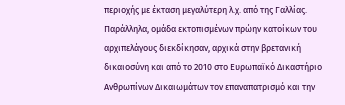περιοχής με έκταση μεγαλύτερη λ.χ. από της Γαλλίας.
Παράλληλα, ομάδα εκτοπισμένων πρώην κατοίκων του αρχιπελάγους διεκδίκησαν, αρχικά στην βρετανική δικαιοσύνη και από το 2010 στο Ευρωπαϊκό Δικαστήριο Ανθρωπίνων Δικαιωμάτων τον επαναπατρισμό και την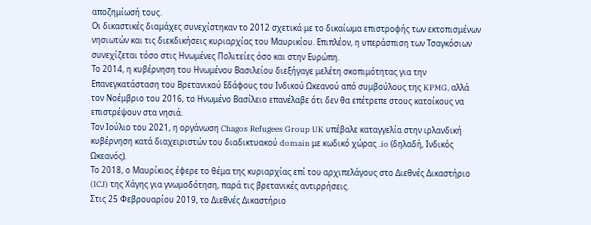αποζημίωσή τους.
Οι δικαστικές διαμάχες συνεχίστηκαν το 2012 σχετικά με το δικαίωμα επιστροφής των εκτοπισμένων νησιωτών και τις διεκδικήσεις κυριαρχίας του Μαυρικίου. Επιπλέον, η υπεράσπιση των Τσαγκόσιων συνεχίζεται τόσο στις Ηνωμένες Πολιτείες όσο και στην Ευρώπη.
Το 2014, η κυβέρνηση του Ηνωμένου Βασιλείου διεξήγαγε μελέτη σκοπιμότητας για την Επανεγκατάσταση του Βρετανικού Εδάφους του Ινδικού Ωκεανού από συμβούλους της KPMG, αλλά τον Νοέμβριο του 2016, το Ηνωμένο Βασίλειο επανέλαβε ότι δεν θα επέτρεπε στους κατοίκους να επιστρέψουν στα νησιά.
Τον Ιούλιο του 2021, η οργάνωση Chagos Refugees Group UK υπέβαλε καταγγελία στην ιρλανδική κυβέρνηση κατά διαχειριστών του διαδικτυακού domain με κωδικό χώρας .io (δηλαδή, Ινδικός Ωκεανός).
Το 2018, ο Μαυρίκιος έφερε το θέμα της κυριαρχίας επί του αρχιπελάγους στο Διεθνές Δικαστήριο (ICJ) της Χάγης για γνωμοδότηση, παρά τις βρετανικές αντιρρήσεις.
Στις 25 Φεβρουαρίου 2019, το Διεθνές Δικαστήριο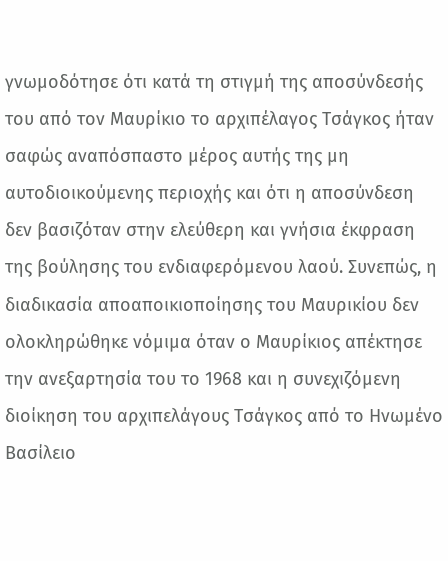γνωμοδότησε ότι κατά τη στιγμή της αποσύνδεσής του από τον Μαυρίκιο το αρχιπέλαγος Τσάγκος ήταν σαφώς αναπόσπαστο μέρος αυτής της μη αυτοδιοικούμενης περιοχής και ότι η αποσύνδεση δεν βασιζόταν στην ελεύθερη και γνήσια έκφραση της βούλησης του ενδιαφερόμενου λαού. Συνεπώς, η διαδικασία αποαποικιοποίησης του Μαυρικίου δεν ολοκληρώθηκε νόμιμα όταν ο Μαυρίκιος απέκτησε την ανεξαρτησία του το 1968 και η συνεχιζόμενη διοίκηση του αρχιπελάγους Τσάγκος από το Ηνωμένο Βασίλειο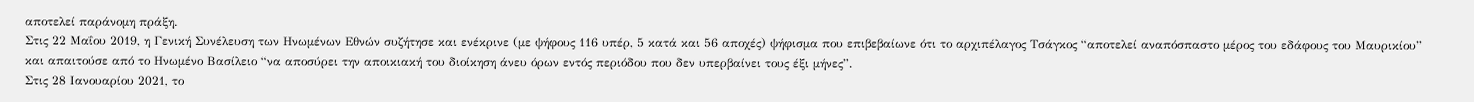αποτελεί παράνομη πράξη.
Στις 22 Μαΐου 2019, η Γενική Συνέλευση των Ηνωμένων Εθνών συζήτησε και ενέκρινε (με ψήφους 116 υπέρ, 5 κατά και 56 αποχές) ψήφισμα που επιβεβαίωνε ότι το αρχιπέλαγος Τσάγκος “αποτελεί αναπόσπαστο μέρος του εδάφους του Μαυρικίου” και απαιτούσε από το Ηνωμένο Βασίλειο “να αποσύρει την αποικιακή του διοίκηση άνευ όρων εντός περιόδου που δεν υπερβαίνει τους έξι μήνες”.
Στις 28 Ιανουαρίου 2021, το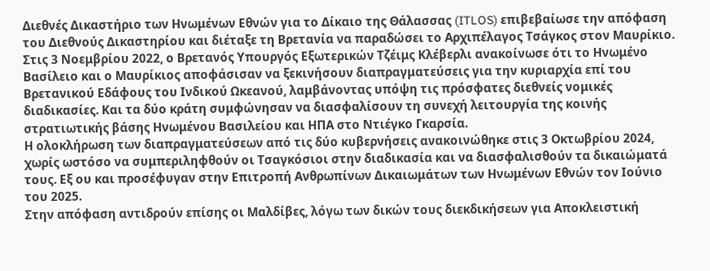Διεθνές Δικαστήριο των Ηνωμένων Εθνών για το Δίκαιο της Θάλασσας (ITLOS) επιβεβαίωσε την απόφαση του Διεθνούς Δικαστηρίου και διέταξε τη Βρετανία να παραδώσει το Αρχιπέλαγος Τσάγκος στον Μαυρίκιο.
Στις 3 Νοεμβρίου 2022, ο Βρετανός Υπουργός Εξωτερικών Τζέιμς Κλέβερλι ανακοίνωσε ότι το Ηνωμένο Βασίλειο και ο Μαυρίκιος αποφάσισαν να ξεκινήσουν διαπραγματεύσεις για την κυριαρχία επί του Βρετανικού Εδάφους του Ινδικού Ωκεανού, λαμβάνοντας υπόψη τις πρόσφατες διεθνείς νομικές διαδικασίες. Και τα δύο κράτη συμφώνησαν να διασφαλίσουν τη συνεχή λειτουργία της κοινής στρατιωτικής βάσης Ηνωμένου Βασιλείου και ΗΠΑ στο Ντιέγκο Γκαρσία.
Η ολοκλήρωση των διαπραγματεύσεων από τις δύο κυβερνήσεις ανακοινώθηκε στις 3 Οκτωβρίου 2024, χωρίς ωστόσο να συμπεριληφθούν οι Τσαγκόσιοι στην διαδικασία και να διασφαλισθούν τα δικαιώματά τους. Εξ ου και προσέφυγαν στην Επιτροπή Ανθρωπίνων Δικαιωμάτων των Ηνωμένων Εθνών τον Ιούνιο του 2025.
Στην απόφαση αντιδρούν επίσης οι Μαλδίβες, λόγω των δικών τους διεκδικήσεων για Αποκλειστική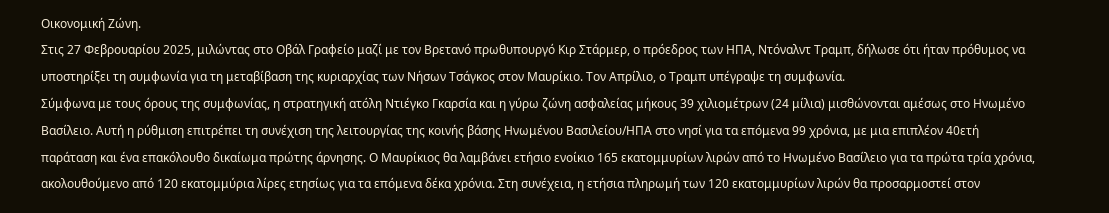Οικονομική Ζώνη.
Στις 27 Φεβρουαρίου 2025, μιλώντας στο Οβάλ Γραφείο μαζί με τον Βρετανό πρωθυπουργό Κιρ Στάρμερ, ο πρόεδρος των ΗΠΑ, Ντόναλντ Τραμπ, δήλωσε ότι ήταν πρόθυμος να υποστηρίξει τη συμφωνία για τη μεταβίβαση της κυριαρχίας των Νήσων Τσάγκος στον Μαυρίκιο. Τον Απρίλιο, ο Τραμπ υπέγραψε τη συμφωνία.
Σύμφωνα με τους όρους της συμφωνίας, η στρατηγική ατόλη Ντιέγκο Γκαρσία και η γύρω ζώνη ασφαλείας μήκους 39 χιλιομέτρων (24 μίλια) μισθώνονται αμέσως στο Ηνωμένο Βασίλειο. Αυτή η ρύθμιση επιτρέπει τη συνέχιση της λειτουργίας της κοινής βάσης Ηνωμένου Βασιλείου/ΗΠΑ στο νησί για τα επόμενα 99 χρόνια, με μια επιπλέον 40ετή παράταση και ένα επακόλουθο δικαίωμα πρώτης άρνησης. Ο Μαυρίκιος θα λαμβάνει ετήσιο ενοίκιο 165 εκατομμυρίων λιρών από το Ηνωμένο Βασίλειο για τα πρώτα τρία χρόνια, ακολουθούμενο από 120 εκατομμύρια λίρες ετησίως για τα επόμενα δέκα χρόνια. Στη συνέχεια, η ετήσια πληρωμή των 120 εκατομμυρίων λιρών θα προσαρμοστεί στον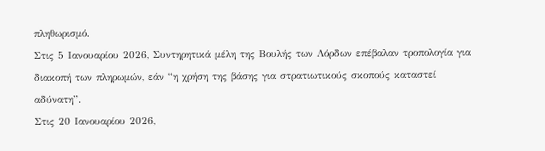πληθωρισμό.
Στις 5 Ιανουαρίου 2026, Συντηρητικά μέλη της Βουλής των Λόρδων επέβαλαν τροπολογία για διακοπή των πληρωμών, εάν “η χρήση της βάσης για στρατιωτικούς σκοπούς καταστεί αδύνατη”.
Στις 20 Ιανουαρίου 2026,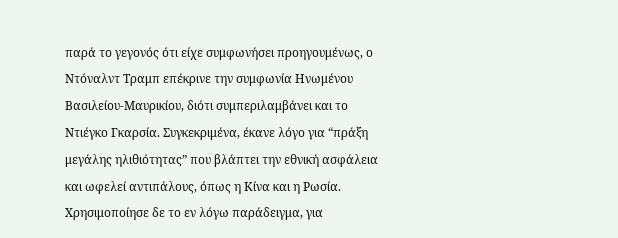παρά το γεγονός ότι είχε συμφωνήσει προηγουμένως, ο Ντόναλντ Τραμπ επέκρινε την συμφωνία Ηνωμένου Βασιλείου-Μαυρικίου, διότι συμπεριλαμβάνει και το Ντιέγκο Γκαρσία. Συγκεκριμένα, έκανε λόγο για “πράξη μεγάλης ηλιθιότητας” που βλάπτει την εθνική ασφάλεια και ωφελεί αντιπάλους, όπως η Κίνα και η Ρωσία. Χρησιμοποίησε δε το εν λόγω παράδειγμα, για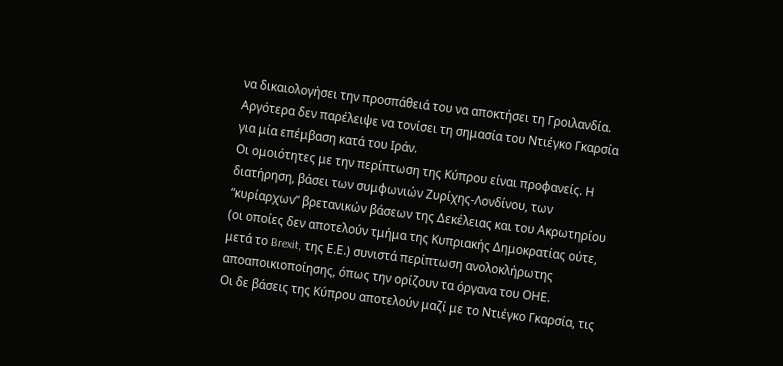να δικαιολογήσει την προσπάθειά του να αποκτήσει τη Γροιλανδία. Αργότερα δεν παρέλειψε να τονίσει τη σημασία του Ντιέγκο Γκαρσία για μία επέμβαση κατά του Ιράν.
Οι ομοιότητες με την περίπτωση της Κύπρου είναι προφανείς. Η διατήρηση, βάσει των συμφωνιών Ζυρίχης-Λονδίνου, των “κυρίαρχων” βρετανικών βάσεων της Δεκέλειας και του Ακρωτηρίου (οι οποίες δεν αποτελούν τμήμα της Κυπριακής Δημοκρατίας ούτε, μετά το Brexit, της Ε.Ε.) συνιστά περίπτωση ανολοκλήρωτης αποαποικιοποίησης, όπως την ορίζουν τα όργανα του ΟΗΕ.
Οι δε βάσεις της Κύπρου αποτελούν μαζί με το Ντιέγκο Γκαρσία, τις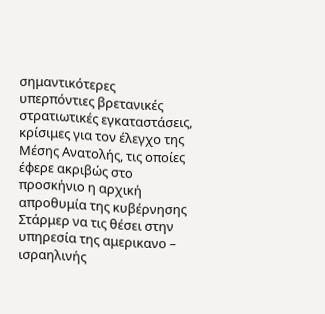σημαντικότερες υπερπόντιες βρετανικές στρατιωτικές εγκαταστάσεις, κρίσιμες για τον έλεγχο της Μέσης Ανατολής, τις οποίες έφερε ακριβώς στο προσκήνιο η αρχική απροθυμία της κυβέρνησης Στάρμερ να τις θέσει στην υπηρεσία της αμερικανο – ισραηλινής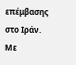επέμβασης στο Ιράν. Με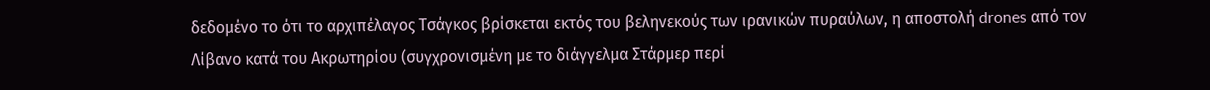δεδομένο το ότι το αρχιπέλαγος Τσάγκος βρίσκεται εκτός του βεληνεκούς των ιρανικών πυραύλων, η αποστολή drones από τον Λίβανο κατά του Ακρωτηρίου (συγχρονισμένη με το διάγγελμα Στάρμερ περί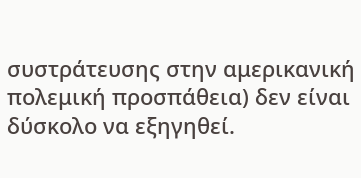συστράτευσης στην αμερικανική πολεμική προσπάθεια) δεν είναι δύσκολο να εξηγηθεί.